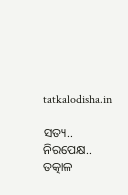tatkalodisha.in

ସତ୍ୟ.. ନିରପେକ୍ଷ.. ତତ୍କାଳ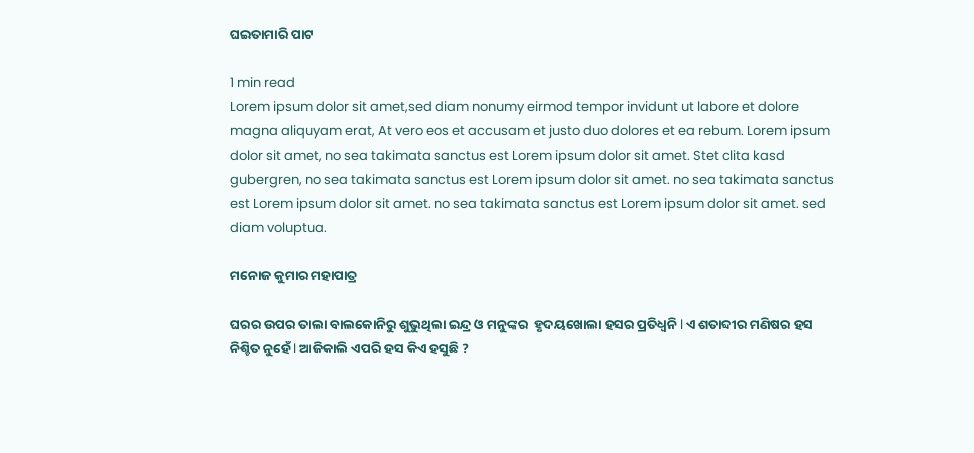ଘଇତାମାରି ପାଟ

1 min read
Lorem ipsum dolor sit amet,sed diam nonumy eirmod tempor invidunt ut labore et dolore magna aliquyam erat, At vero eos et accusam et justo duo dolores et ea rebum. Lorem ipsum dolor sit amet, no sea takimata sanctus est Lorem ipsum dolor sit amet. Stet clita kasd gubergren, no sea takimata sanctus est Lorem ipsum dolor sit amet. no sea takimata sanctus est Lorem ipsum dolor sit amet. no sea takimata sanctus est Lorem ipsum dolor sit amet. sed diam voluptua.

ମନୋଜ କୁମାର ମହାପାତ୍ର

ଘରର ଉପର ତାଲା ବାଲକୋନିରୁ ଶୁଭୁଥିଲା ଇନ୍ଦ୍ର ଓ ମନୁଙ୍କର  ହୃଦୟଖୋଲା ହସର ପ୍ରତିଧ୍ୱନି l ଏ ଶତାବ୍ଦୀର ମଣିଷର ହସ ନିଶ୍ଚିତ ନୁହେଁ l ଆଜିକାଲି ଏପରି ହସ କିଏ ହସୁଛି ?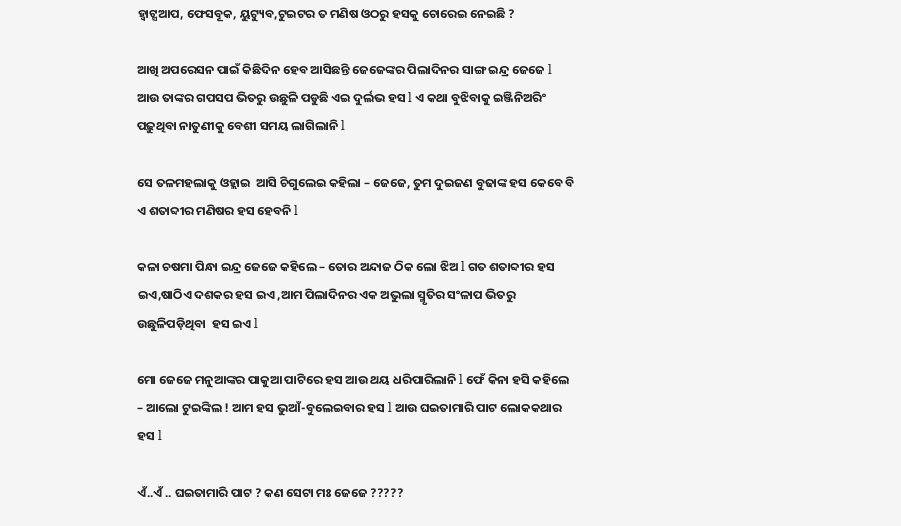ହ୍ଵାଟ୍ସଆପ, ଫେସବୂକ, ୟୁଟ୍ୟୁବ,ଟୁଇଟର ତ ମଣିଷ ଓଠରୁ ହସକୁ ଚୋରେଇ ନେଇଛି ?

ଆଖି ଅପରେସନ ପାଇଁ କିଛିଦିନ ହେବ ଆସିଛନ୍ତି ଜେଜେଙ୍କର ପିଲାଦିନର ସାଙ୍ଗ ଇନ୍ଦ୍ର ଜେଜେ l ଆଉ ତାଙ୍କର ଗପସପ ଭିତରୁ ଉଛୁଳି ପଡୁଛି ଏଇ ଦୁର୍ଲଭ ହସ l ଏ କଥା ବୁଝିବାକୁ ଇଞ୍ଜିନିଅରିଂ ପଢ଼ୁଥିବା ନାତୁଣୀକୁ ବେଶୀ ସମୟ ଲାଗିଲାନି l

ସେ ତଳମହଲାକୁ ଓହ୍ଲାଇ  ଆସି ଚିଗୁଲେଇ କହିଲା – ଜେଜେ, ତୁମ ଦୁଇଜଣ ବୁଢାଙ୍କ ହସ କେବେ ବି ଏ ଶତାବ୍ଦୀର ମଣିଷର ହସ ହେବନି l

କଳା ଚଷମା ପିନ୍ଧା ଇନ୍ଦ୍ର ଜେଜେ କହିଲେ – ତୋର ଅନ୍ଦାଜ ଠିକ ଲୋ ଝିଅ l ଗତ ଶତାବ୍ଦୀର ହସ ଇଏ,ଷାଠିଏ ଦଶକର ହସ ଇଏ ,ଆମ ପିଲାଦିନର ଏକ ଅଭୁଲା ସ୍ମୃତିର ସଂଳାପ ଭିତରୁ ଉଛୁଳିପଡ଼ିଥିବା  ହସ ଇଏ l

ମୋ ଜେଜେ ମନୁଆଙ୍କର ପାକୁଆ ପାଟିରେ ହସ ଆଉ ଥୟ ଧରିପାରିଲାନି l ଫେଁ କିନା ହସି କହିଲେ – ଆଲୋ ଟୁଇଙ୍କିଲ ! ଆମ ହସ ଭୁଆଁ-ବୁଲେଇବାର ହସ l ଆଉ ଘଇତାମାରି ପାଟ ଲୋକକଥାର ହସ l

ଏଁ..ଏଁ .. ଘଇତାମାରି ପାଟ ? କଣ ସେଟା ମଃ ଜେଜେ ?????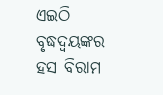ଏଇଠି ବୃଦ୍ଧଦ୍ୱୟଙ୍କର ହସ ବିରାମ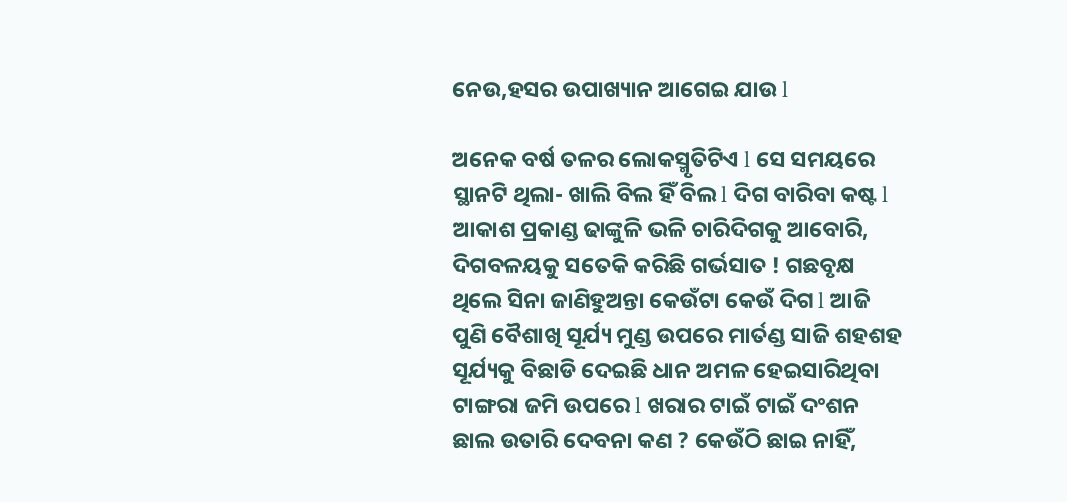ନେଉ,ହସର ଉପାଖ୍ୟାନ ଆଗେଇ ଯାଉ l

ଅନେକ ବର୍ଷ ତଳର ଲୋକସ୍ମୃତିଟିଏ l ସେ ସମୟରେ ସ୍ଥାନଟି ଥିଲା- ଖାଲି ବିଲ ହିଁ ବିଲ l ଦିଗ ବାରିବା କଷ୍ଟ l ଆକାଶ ପ୍ରକାଣ୍ଡ ଢାଙ୍କୁଳି ଭଳି ଚାରିଦିଗକୁ ଆବୋରି, ଦିଗବଳୟକୁ ସତେକି କରିଛି ଗର୍ଭସାତ ! ଗଛବୃକ୍ଷ ଥିଲେ ସିନା ଜାଣିହୁଅନ୍ତା କେଉଁଟା କେଉଁ ଦିଗ l ଆଜି ପୁଣି ବୈଶାଖି ସୂର୍ଯ୍ୟ ମୁଣ୍ଡ ଉପରେ ମାର୍ତଣ୍ଡ ସାଜି ଶହଶହ ସୂର୍ଯ୍ୟକୁ ବିଛାଡି ଦେଇଛି ଧାନ ଅମଳ ହେଇସାରିଥିବା ଟାଙ୍ଗରା ଜମି ଉପରେ l ଖରାର ଟାଇଁ ଟାଇଁ ଦଂଶନ ଛାଲ ଉତାରି ଦେବନା କଣ ? କେଉଁଠି ଛାଇ ନାହିଁ,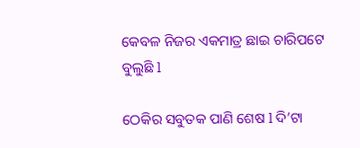କେବଳ ନିଜର ଏକମାତ୍ର ଛାଇ ଚାରିପଟେ ବୁଲୁଛି l

ଠେକିର ସବୁତକ ପାଣି ଶେଷ l ଦି’ଟା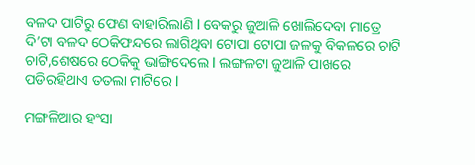ବଳଦ ପାଟିରୁ ଫେଣ ବାହାରିଲାଣି l ବେକରୁ ଜୁଆଳି ଖୋଲିଦେବା ମାତ୍ରେ ଦି’ଟା ବଳଦ ଠେକିଫନ୍ଦରେ ଲାଗିଥିବା ଟୋପା ଟୋପା ଜଳକୁ ବିକଳରେ ଚାଟି ଚାଟି,ଶେଷରେ ଠେକିକୁ ଭାଙ୍ଗିଦେଲେ l ଲଙ୍ଗଳଟା ଜୁଆଳି ପାଖରେ ପଡିରହିଥାଏ ତତଲା ମାଟିରେ l

ମଙ୍ଗଳିଆର ହଂସା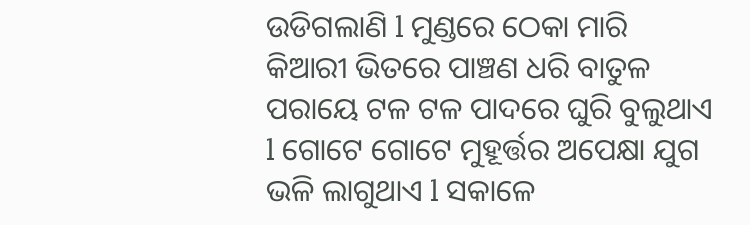ଉଡିଗଲାଣି l ମୁଣ୍ଡରେ ଠେକା ମାରି କିଆରୀ ଭିତରେ ପାଞ୍ଚଣ ଧରି ବାତୁଳ ପରାୟେ ଟଳ ଟଳ ପାଦରେ ଘୁରି ବୁଲୁଥାଏ l ଗୋଟେ ଗୋଟେ ମୁହୂର୍ତ୍ତର ଅପେକ୍ଷା ଯୁଗ ଭଳି ଲାଗୁଥାଏ l ସକାଳେ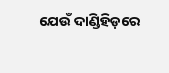ଯେଉଁ ଦାଣ୍ଡିହିଡ଼ରେ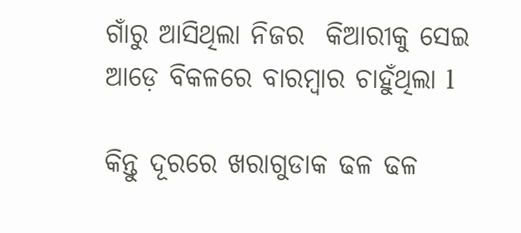ଗାଁରୁ ଆସିଥିଲା ନିଜର  କିଆରୀକୁ ସେଇ ଆଡ଼େ ବିକଳରେ ବାରମ୍ବାର ଚାହୁଁଥିଲା l

କିନ୍ତୁ ଦୂରରେ ଖରାଗୁଡାକ ଢଳ ଢଳ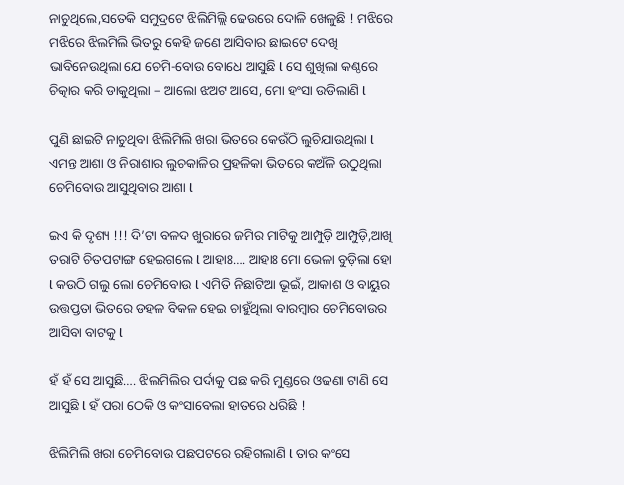ନାଚୁଥିଲେ,ସତେକି ସମୁଦ୍ରଟେ ଝିଲିମିଲ୍ଲି ଢେଉରେ ଦୋଳି ଖେଳୁଛି ! ମଝିରେ ମଝିରେ ଝିଲମିଲି ଭିତରୁ କେହି ଜଣେ ଆସିବାର ଛାଇଟେ ଦେଖି ଭାବିନେଉଥିଲା ଯେ ଚେମି-ବୋଉ ବୋଧେ ଆସୁଛି l ସେ ଶୁଖିଲା କଣ୍ଠରେ ଚିତ୍କାର କରି ଡାକୁଥିଲା – ଆଲୋ ଝଅଟ ଆସେ, ମୋ ହଂସା ଉଡିଲାଣି l

ପୁଣି ଛାଇଟି ନାଚୁଥିବା ଝିଲିମିଲି ଖରା ଭିତରେ କେଉଁଠି ଲୁଚିଯାଉଥିଲା l ଏମନ୍ତ ଆଶା ଓ ନିରାଶାର ଲୁଚକାଳିର ପ୍ରହଳିକା ଭିତରେ କଅଁଳି ଉଠୁଥିଲା ଚେମିବୋଉ ଆସୁଥିବାର ଆଶା l

ଇଏ କି ଦୃଶ୍ୟ !!! ଦି’ଟା ବଳଦ ଖୁରାରେ ଜମିର ମାଟିକୁ ଆମ୍ପୁଡ଼ି ଆମ୍ପୁଡ଼ି,ଆଖି ତରାଟି ଚିତପଟାଙ୍ଗ ହେଇଗଲେ l ଆହାଃ…. ଆହାଃ ମୋ ଭେଳା ବୁଡ଼ିଲା ହୋ l କଉଠି ଗଲୁ ଲୋ ଚେମିବୋଉ l ଏମିତି ନିଛାଟିଆ ଭୂଇଁ, ଆକାଶ ଓ ବାୟୁର ଉତ୍ତପ୍ତତା ଭିତରେ ଡହଳ ବିକଳ ହେଇ ଚାହୁଁଥିଲା ବାରମ୍ବାର ଚେମିବୋଉର ଆସିବା ବାଟକୁ l

ହଁ ହଁ ସେ ଆସୁଛି…. ଝିଲମିଲିର ପର୍ଦାକୁ ପଛ କରି ମୁଣ୍ଡରେ ଓଢଣା ଟାଣି ସେ ଆସୁଛି l ହଁ ପରା ଠେକି ଓ କଂସାବେଲା ହାତରେ ଧରିଛି !

ଝିଲିମିଲି ଖରା ଚେମିବୋଉ ପଛପଟରେ ରହିଗଲାଣି l ତାର କଂସେ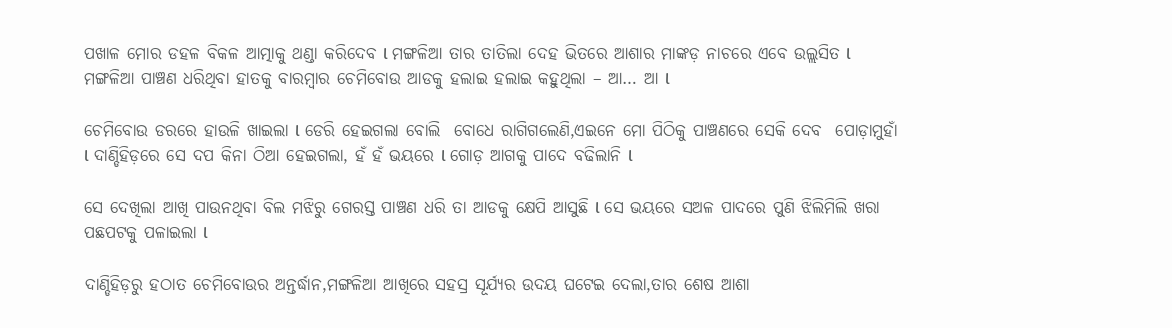ପଖାଳ ମୋର ଡହଳ ବିକଳ ଆତ୍ମାକୁ ଥଣ୍ଡା କରିଦେବ l ମଙ୍ଗଳିଆ ତାର ତାତିଲା ଦେହ ଭିତରେ ଆଶାର ମାଙ୍କଡ଼ ନାଚରେ ଏବେ ଉଲ୍ଲସିତ l ମଙ୍ଗଳିଆ ପାଞ୍ଚଣ ଧରିଥିବା ହାତକୁ ବାରମ୍ବାର ଚେମିବୋଉ ଆଡକୁ ହଲାଇ ହଲାଇ କହୁଥିଲା – ଆ… ଆ l

ଚେମିବୋଉ ଡରରେ ହାଉଳି ଖାଇଲା l ଡେରି ହେଇଗଲା ବୋଲି  ବୋଧେ ରାଗିଗଲେଣି,ଏଇନେ ମୋ ପିଠିକୁ ପାଞ୍ଚଣରେ ସେକି ଦେବ  ପୋଡ଼ାମୁହାଁ l ଦାଣ୍ଡିହିଡ଼ରେ ସେ ଦପ କିନା ଠିଆ ହେଇଗଲା, ହଁ ହଁ ଭୟରେ l ଗୋଡ଼ ଆଗକୁ ପାଦେ ବଢିଲାନି l

ସେ ଦେଖିଲା ଆଖି ପାଉନଥିବା ବିଲ ମଝିରୁ ଗେରସ୍ତ ପାଞ୍ଚଣ ଧରି ତା ଆଡକୁ କ୍ଷେପି ଆସୁଛି l ସେ ଭୟରେ ସଅଳ ପାଦରେ ପୁଣି ଝିଲିମିଲି ଖରା ପଛପଟକୁ ପଳାଇଲା l

ଦାଣ୍ଡିହିଡ଼ରୁ ହଠାତ ଚେମିବୋଉର ଅନ୍ତର୍ଦ୍ଧାନ,ମଙ୍ଗଳିଆ ଆଖିରେ ସହସ୍ର ସୂର୍ଯ୍ୟର ଉଦୟ ଘଟେଇ ଦେଲା,ତାର ଶେଷ ଆଶା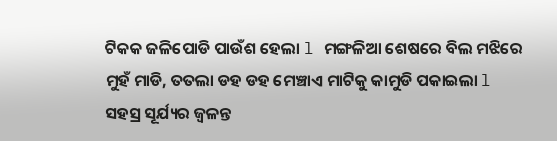ଟିକକ ଜଳିପୋଡି ପାଉଁଶ ହେଲା l ମଙ୍ଗଳିଆ ଶେଷରେ ବିଲ ମଝିରେ ମୁହଁ ମାଡି, ତତଲା ଡହ ଡହ ମେଞ୍ଚାଏ ମାଟିକୁ କାମୁଡି ପକାଇଲା l ସହସ୍ର ସୂର୍ଯ୍ୟର ଜ୍ୱଳନ୍ତ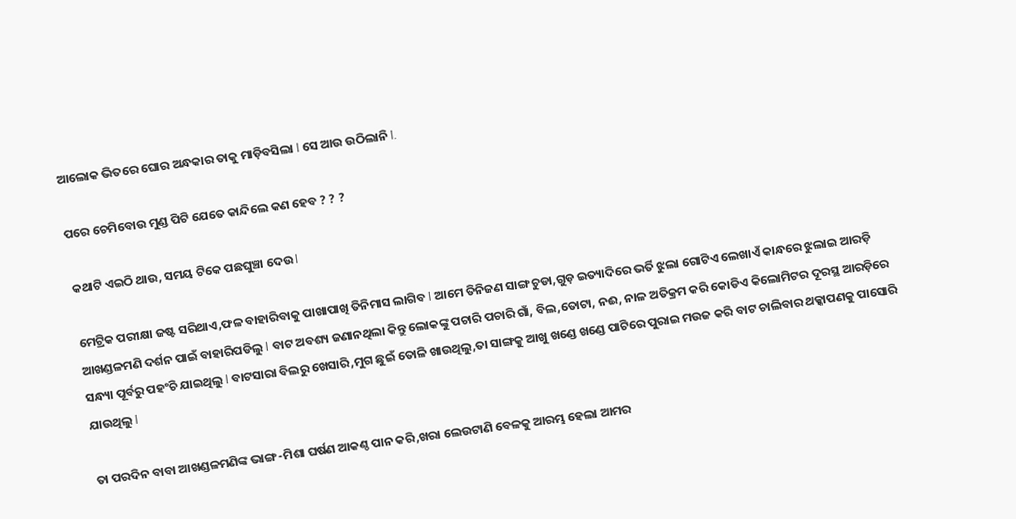ଆଲୋକ ଭିତରେ ଘୋର ଅନ୍ଧକାର ତାକୁ ମାଡ଼ିବସିଲା l ସେ ଆଉ ଉଠିଲାନି l.

ପରେ ଚେମିବୋଉ ମୁଣ୍ଡ ପିଟି ଯେତେ କାନ୍ଦିଲେ କଣ ହେବ ? ? ?

କଥାଟି ଏଇଠି ଥାଉ, ସମୟ ଟିକେ ପଛଘୁଞ୍ଚା ଦେଉ l

ମେଟ୍ରିକ ପରୀକ୍ଷା ଜଷ୍ଟ ସରିଥାଏ,ଫଳ ବାହାରିବାକୁ ପାଖାପାଖି ତିନିମାସ ଲାଗିବ l ଆମେ ତିନିଜଣ ସାଙ୍ଗ ଚୁଡା,ଗୁଡ଼ ଇତ୍ୟାଦିରେ ଭର୍ତି ଝୁଲା ଗୋଟିଏ ଲେଖାଏଁ କାନ୍ଧରେ ଝୁଲାଇ ଆରଡ଼ି ଆଖଣ୍ଡଳମଣି ଦର୍ଶନ ପାଇଁ ବାହାରିପଡିଲୁ l ବାଟ ଅବଶ୍ୟ ଜଣାନଥିଲା କିନ୍ତୁ ଲୋକଙ୍କୁ ପଚାରି ପଚାରି ଗାଁ, ବିଲ,ତୋଟା, ନଈ, ନାଳ ଅତିକ୍ରମ କରି କୋଡିଏ କିଲୋମିଟର ଦୂରସ୍ଥ ଆରଡ଼ିରେ ସନ୍ଧ୍ୟା ପୂର୍ବରୁ ପହଂଚି ଯାଇଥିଲୁ l ବାଟସାରା ବିଲରୁ ଖେସାରି,ମୁଗ ଛୁଇଁ ତୋଳି ଖାଉଥିଲୁ,ତା ସାଙ୍ଗକୁ ଆଖୁ ଖଣ୍ଡେ ଖଣ୍ଡେ ପାଟିରେ ପୁରାଇ ମଉଜ କରି ବାଟ ଚାଲିବାର ଥକ୍କାପଣକୁ ପାସୋରି ଯାଉଥିଲୁ l

ତା ପରଦିନ ବାବା ଆଖଣ୍ଡଳମଣିଙ୍କ ଭାଙ୍ଗ-ମିଶା ଘର୍ଷଣ ଆକଣ୍ଠ ପାନ କରି,ଖରା ଲେଉଟାଣି ବେଳକୁ ଆରମ୍ଭ ହେଲା ଆମର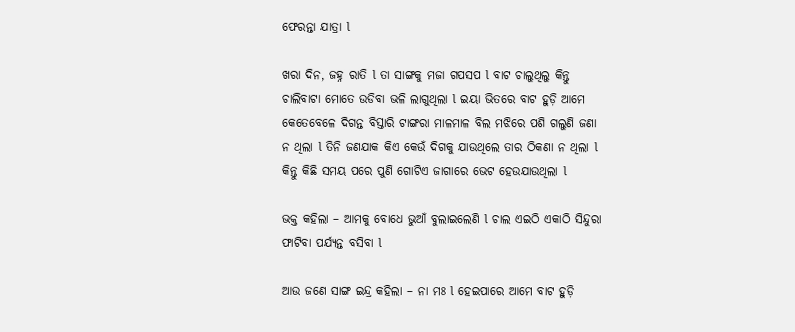ଫେରନ୍ତା ଯାତ୍ରା l

ଖରା ଦିନ, ଜହ୍ନ ରାତି l ତା ସାଙ୍ଗକୁ ମଜା ଗପସପ l ବାଟ ଚାଲୁଥିଲୁ କିନ୍ତୁ ଚାଲିବାଟା ମୋତେ ଉଡିବା ଭଳି ଲାଗୁଥିଲା l ଇୟା ଭିତରେ ବାଟ ହୁଡ଼ି ଆମେ କେତେବେଳେ ଦିଗନ୍ତ ବିସ୍ତାରି ଟାଙ୍ଗରା ମାଳମାଳ ବିଲ ମଝିରେ ପଶି ଗଲୁଣି ଜଣା ନ ଥିଲା l ତିନି ଜଣଯାକ କିଏ କେଉଁ ଦିଗକୁ ଯାଉଥିଲେ ତାର ଠିକଣା ନ ଥିଲା l କିନ୍ତୁ କିଛି ସମୟ ପରେ ପୁଣି ଗୋଟିଏ ଜାଗାରେ ଭେଟ ହେଉଯାଉଥିଲା l

ଭକ୍ତ କହିଲା – ଆମକୁ ବୋଧେ ଭୁଆଁ ବୁଲାଇଲେଣି l ଚାଲ ଏଇଠି ଏକାଠି ସିନ୍ଦୁରା ଫାଟିବା ପର୍ଯ୍ୟନ୍ତ ବସିବା l

ଆଉ ଜଣେ ସାଙ୍ଗ ଇନ୍ଦ୍ର କହିଲା – ନା ମଃ l ହେଇପାରେ ଆମେ ବାଟ ହୁଡ଼ି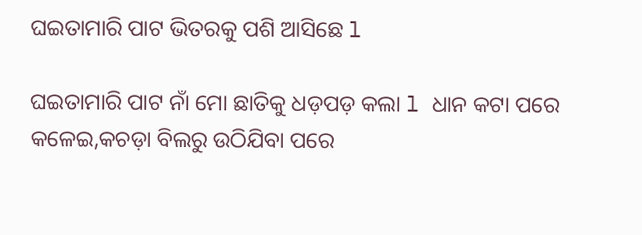ଘଇତାମାରି ପାଟ ଭିତରକୁ ପଶି ଆସିଛେ l

ଘଇତାମାରି ପାଟ ନାଁ ମୋ ଛାତିକୁ ଧଡ଼ପଡ଼ କଲା l ଧାନ କଟା ପରେ କଳେଇ,କଚଡ଼ା ବିଲରୁ ଉଠିଯିବା ପରେ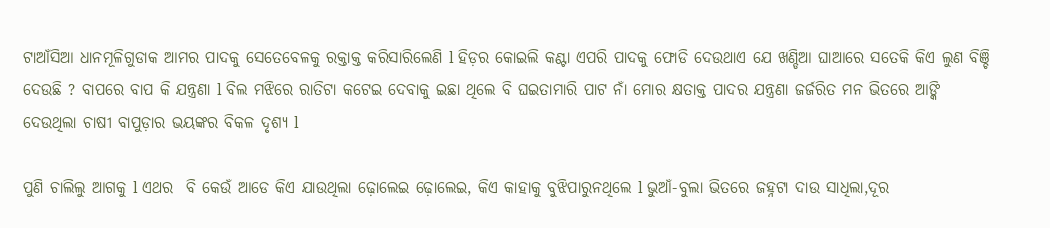ଟାଆଁସିଆ ଧାନମୂଳିଗୁଡାକ ଆମର ପାଦକୁ ସେତେବେଳକୁ ରକ୍ତାକ୍ତ କରିସାରିଲେଣି l ହିଡ଼ର କୋଇଲି କଣ୍ଟା ଏପରି ପାଦକୁ ଫୋଡି ଦେଉଥାଏ ଯେ ଖଣ୍ଡିଆ ଘାଆରେ ସତେକି କିଏ ଲୁଣ ବିଞ୍ଚି ଦେଉଛି ? ବାପରେ ବାପ କି ଯନ୍ତ୍ରଣା l ବିଲ ମଝିରେ ରାତିଟା କଟେଇ ଦେବାକୁ ଇଛା ଥିଲେ ବି ଘଇତାମାରି ପାଟ ନାଁ ମୋର କ୍ଷତାକ୍ତ ପାଦର ଯନ୍ତ୍ରଣା ଜର୍ଜରିତ ମନ ଭିତରେ ଆଙ୍କି ଦେଉଥିଲା ଚାଷୀ ବାପୁଡ଼ାର ଭୟଙ୍କର ବିକଳ ଦୃଶ୍ୟ l

ପୁଣି ଚାଲିଲୁ ଆଗକୁ l ଏଥର  ବି କେଉଁ ଆଡେ କିଏ ଯାଉଥିଲା ଢ଼ୋଲେଇ ଢ଼ୋଲେଇ, କିଏ କାହାକୁ ବୁଝିପାରୁନଥିଲେ l ଭୁଆଁ-ବୁଲା ଭିତରେ ଜହ୍ନଟା ଦାଉ ସାଧିଲା,ଦୂର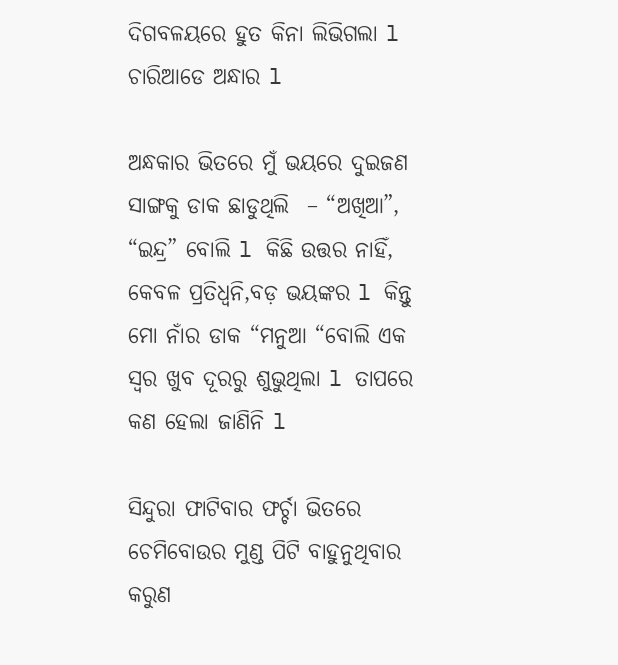ଦିଗବଳୟରେ ହୁତ କିନା ଲିଭିଗଲା l ଚାରିଆଡେ ଅନ୍ଧାର l

ଅନ୍ଧକାର ଭିତରେ ମୁଁ ଭୟରେ ଦୁଇଜଣ ସାଙ୍ଗକୁ ଡାକ ଛାଡୁଥିଲି  – “ଅଖିଆ”, “ଇନ୍ଦ୍ର” ବୋଲି l କିଛି ଉତ୍ତର ନାହିଁ, କେବଳ ପ୍ରତିଧ୍ୱନି,ବଡ଼ ଭୟଙ୍କର l କିନ୍ତୁ ମୋ ନାଁର ଡାକ “ମନୁଆ “ବୋଲି ଏକ ସ୍ୱର ଖୁବ ଦୂରରୁ ଶୁଭୁଥିଲା l ତାପରେ କଣ ହେଲା ଜାଣିନି l

ସିନ୍ଦୁରା ଫାଟିବାର ଫର୍ଚ୍ଚା ଭିତରେ ଚେମିବୋଉର ମୁଣ୍ଡ ପିଟି ବାହୁନୁଥିବାର କରୁଣ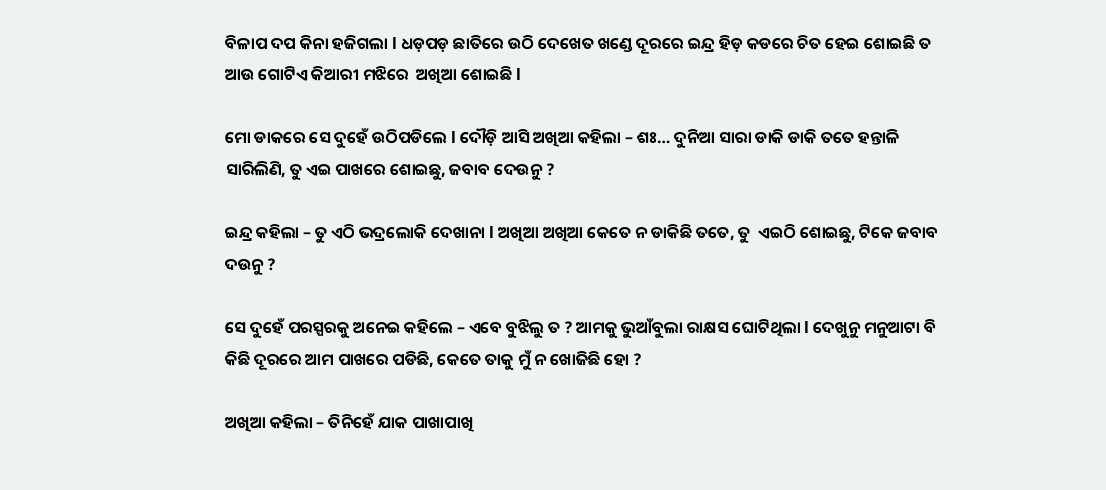ବିଳାପ ଦପ କିନା ହଜିଗଲା l ଧଡ଼ପଡ଼ ଛାତିରେ ଉଠି ଦେଖେତ ଖଣ୍ଡେ ଦୂରରେ ଇନ୍ଦ୍ର ହିଡ଼ କଡରେ ଚିତ ହେଇ ଶୋଇଛି ତ ଆଉ ଗୋଟିଏ କିଆରୀ ମଝିରେ  ଅଖିଆ ଶୋଇଛି l

ମୋ ଡାକରେ ସେ ଦୁହେଁ ଉଠିପଡିଲେ l ଦୌଡ଼ି ଆସି ଅଖିଆ କହିଲା – ଶଃ… ଦୁନିଆ ସାରା ଡାକି ଡାକି ତତେ ହନ୍ତାଳି ସାରିଲିଣି, ତୁ ଏଇ ପାଖରେ ଶୋଇଛୁ, ଜବାବ ଦେଉନୁ ?

ଇନ୍ଦ୍ର କହିଲା – ତୁ ଏଠି ଭଦ୍ରଲୋକି ଦେଖାନା l ଅଖିଆ ଅଖିଆ କେତେ ନ ଡାକିଛି ତତେ, ତୁ  ଏଇଠି ଶୋଇଛୁ, ଟିକେ ଜବାବ ଦଉନୁ ?

ସେ ଦୁହେଁ ପରସ୍ପରକୁ ଅନେଇ କହିଲେ – ଏବେ ବୁଝିଲୁ ତ ? ଆମକୁ ଭୁଆଁବୁଲା ରାକ୍ଷସ ଘୋଟିଥିଲା l ଦେଖୁନୁ ମନୁଆଟା ବି କିଛି ଦୂରରେ ଆମ ପାଖରେ ପଡିଛି, କେତେ ତାକୁ ମୁଁ ନ ଖୋଜିଛି ହୋ ?

ଅଖିଆ କହିଲା – ତିନିହେଁ ଯାକ ପାଖାପାଖି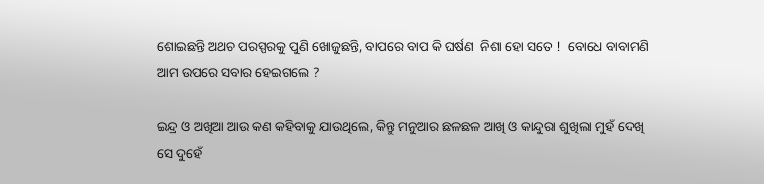ଶୋଇଛନ୍ତି ଅଥଚ ପରସ୍ପରକୁ ପୁଣି ଖୋଜୁଛନ୍ତି, ବାପରେ ବାପ କି ଘର୍ଷଣ  ନିଶା ହୋ ସତେ !  ବୋଧେ ବାବାମଣି ଆମ ଉପରେ ସବାର ହେଇଗଲେ ?

ଇନ୍ଦ୍ର ଓ ଅଖିଆ ଆଉ କଣ କହିବାକୁ ଯାଉଥିଲେ, କିନ୍ତୁ ମନୁଆର ଛଳଛଳ ଆଖି ଓ କାନ୍ଦୁରା ଶୁଖିଲା ମୁହଁ ଦେଖି ସେ ଦୁହେଁ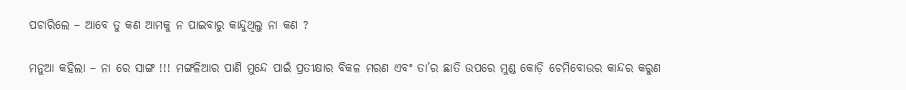ପଚାରିଲେ – ଆବେ ତୁ କଣ ଆମକୁ ନ ପାଇବାରୁ କାନ୍ଦୁଥିଲୁ ନା କଣ ?

ମନୁଆ କହିଲା – ନା ରେ ସାଙ୍ଗ !!! ମଙ୍ଗଳିଆର ପାଣି ମୁନ୍ଦେ ପାଇଁ ପ୍ରତୀକ୍ଷାର ବିକଳ ମରଣ ଏବଂ ତା’ର ଛାତି ଉପରେ ମୁଣ୍ଡ କୋଡ଼ି ଚେମିବୋଉର କାନ୍ଦର କରୁଣ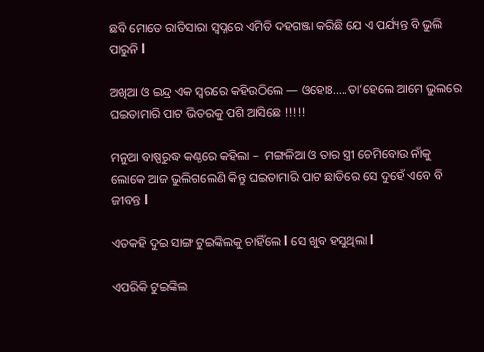ଛବି ମୋତେ ରାତିସାରା ସ୍ୱପ୍ନରେ ଏମିତି ଦହଗଞ୍ଜା କରିଛି ଯେ ଏ ପର୍ଯ୍ୟନ୍ତ ବି ଭୁଲି ପାରୁନି l

ଅଖିଆ ଓ ଇନ୍ଦ୍ର ଏକ ସ୍ୱରରେ କହିଉଠିଲେ — ଓହୋଃ…..ତା’ହେଲେ ଆମେ ଭୁଲରେ ଘଇତାମାରି ପାଟ ଭିତରକୁ ପଶି ଆସିଛେ !!!!!

ମନୁଆ ବାଷ୍ପରୁଦ୍ଧ କଣ୍ଠରେ କହିଲା –  ମଙ୍ଗଳିଆ ଓ ତାର ସ୍ତ୍ରୀ ଚେମିବୋଉ ନାଁକୁ ଲୋକେ ଆଜ ଭୁଲିଗଲେଣି କିନ୍ତୁ ଘଇତାମାରି ପାଟ ଛାତିରେ ସେ ଦୁହେଁ ଏବେ ବି ଜୀବନ୍ତ l

ଏତକହି ଦୁଇ ସାଙ୍ଗ ଟୁଇଙ୍କିଲକୁ ଚାହିଁଲେ l ସେ ଖୁବ ହସୁଥିଲା l

ଏପରିକି ଟୁଇଙ୍କିଲ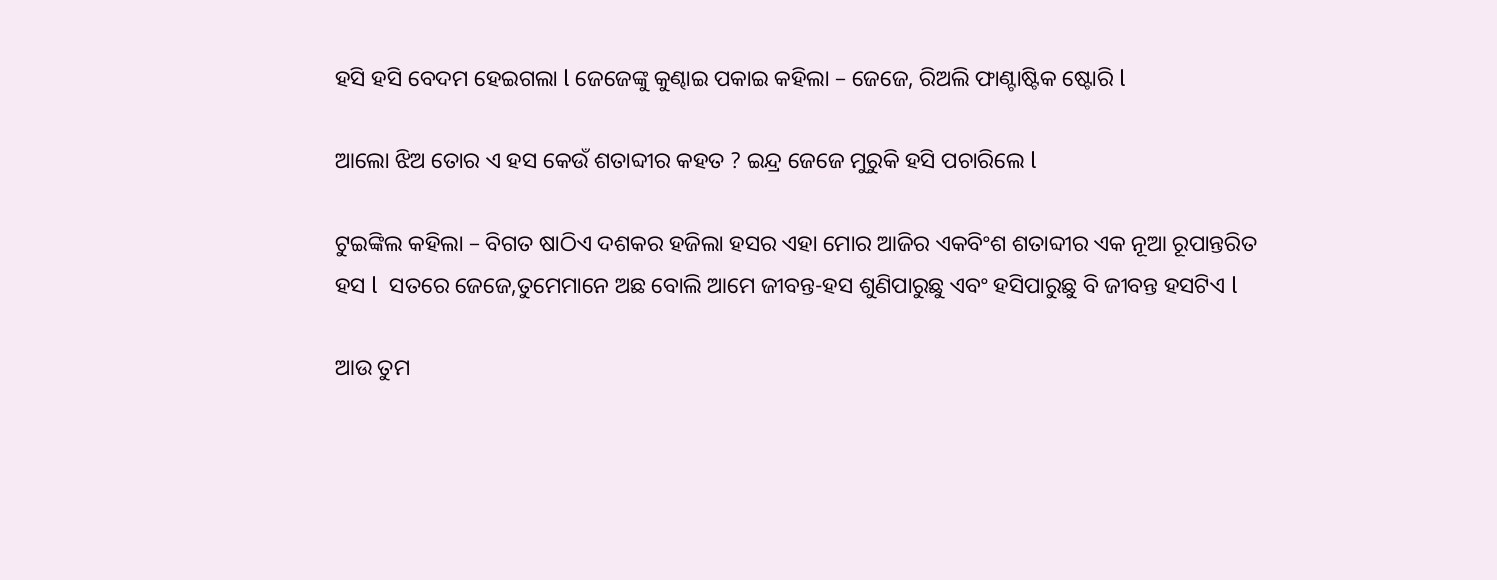ହସି ହସି ବେଦମ ହେଇଗଲା l ଜେଜେଙ୍କୁ କୁଣ୍ଢାଇ ପକାଇ କହିଲା – ଜେଜେ, ରିଅଲି ଫାଣ୍ଟାଷ୍ଟିକ ଷ୍ଟୋରି l

ଆଲୋ ଝିଅ ତୋର ଏ ହସ କେଉଁ ଶତାବ୍ଦୀର କହତ ? ଇନ୍ଦ୍ର ଜେଜେ ମୁରୁକି ହସି ପଚାରିଲେ l

ଟୁଇଙ୍କିଲ କହିଲା – ବିଗତ ଷାଠିଏ ଦଶକର ହଜିଲା ହସର ଏହା ମୋର ଆଜିର ଏକବିଂଶ ଶତାବ୍ଦୀର ଏକ ନୂଆ ରୂପାନ୍ତରିତ ହସ l  ସତରେ ଜେଜେ,ତୁମେମାନେ ଅଛ ବୋଲି ଆମେ ଜୀବନ୍ତ-ହସ ଶୁଣିପାରୁଛୁ ଏବଂ ହସିପାରୁଛୁ ବି ଜୀବନ୍ତ ହସଟିଏ l

ଆଉ ତୁମ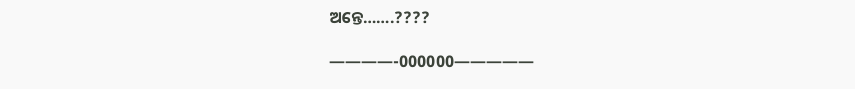ଅନ୍ତେ…….????

————-000000—————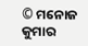© ମନୋଜ କୁମାର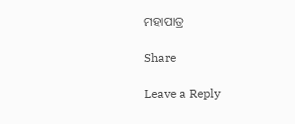ମହାପାତ୍ର

Share

Leave a Reply